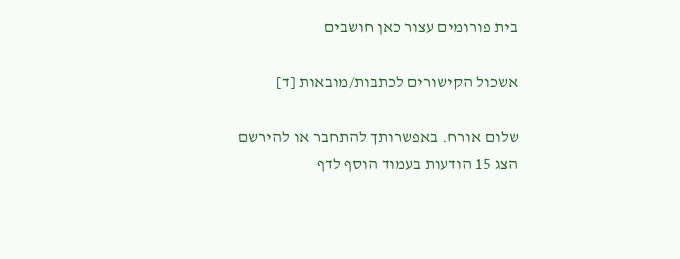בית פורומים עצור כאן חושבים

אשכול הקישורים לכתבות/מובאות [ד]

שלום אורח. באפשרותך להתחבר או להירשם
הצג 15 הודעות בעמוד הוסף לדף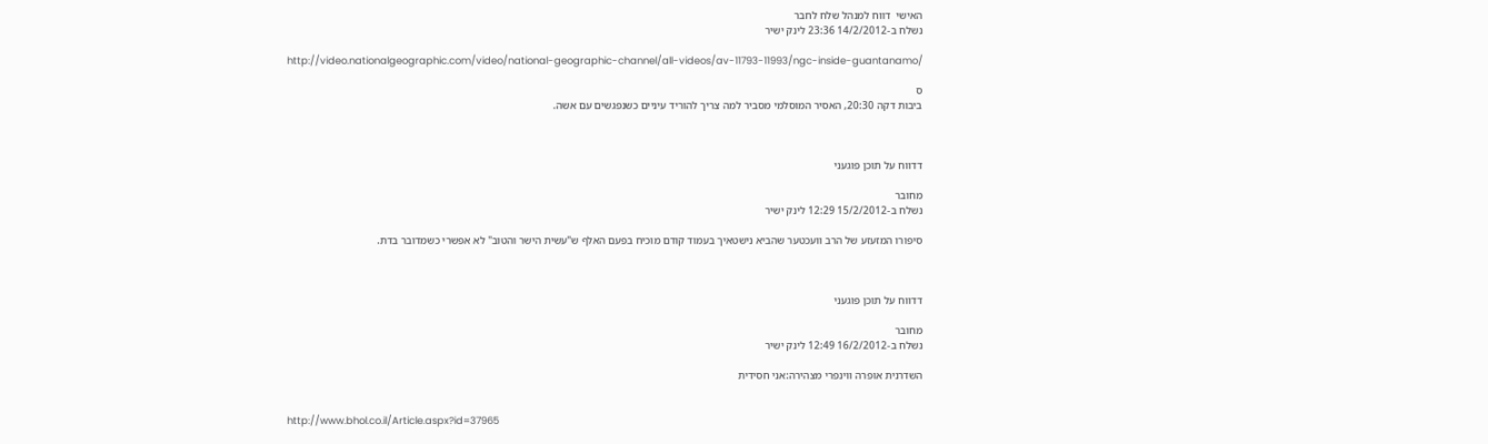האישי  דווח למנהל שלח לחבר
נשלח ב-14/2/2012 23:36 לינק ישיר

http://video.nationalgeographic.com/video/national-geographic-channel/all-videos/av-11793-11993/ngc-inside-guantanamo/

ס
ביבות דקה 20:30, האסיר המוסלמי מסביר למה צריך להוריד עיניים כשנפגשים עם אשה.



דדווח על תוכן פוגעני

מחובר
נשלח ב-15/2/2012 12:29 לינק ישיר

סיפורו המזעזע של הרב וועכטער שהביא נישטאיך בעמוד קודם מוכיח בפעם האלף ש"עשית הישר והטוב" לא אפשרי כשמדובר בדת.



דדווח על תוכן פוגעני

מחובר
נשלח ב-16/2/2012 12:49 לינק ישיר

השדרנית אופרה ווינפרי מצהירה:אני חסידית


http://www.bhol.co.il/Article.aspx?id=37965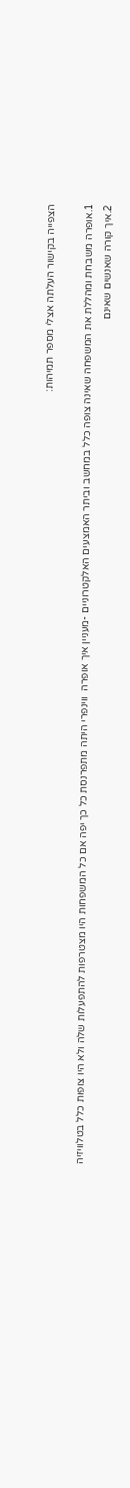הצפייה בקישור העלתה אצלי מספר תמיהות:

1.אופרה משבחת ומהללת את המשפחה שאינה צופה כלל במחשב וביתר האמצעים האלקטרוניים -מעניין איך אופרה  ווינפרי היתה מתפרנסת כל כך יפה אם כל המשפחות היו מצטרפות להתפעלות שלה ולא היו צופות כלל בטלוויזיה
2.איך קורה שאנשים שאינם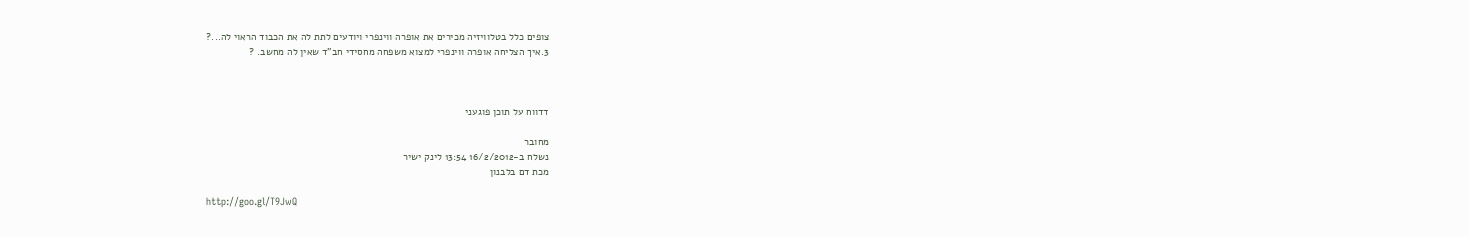צופים כלל בטלוויזיה מכירים את אופרה ווינפרי ויודעים לתת לה את הכבוד הראוי לה...?
3.איך הצליחה אופרה ווינפרי למצוא משפחה מחסידי חב"ד שאין לה מחשב. ?



דדווח על תוכן פוגעני

מחובר
נשלח ב-16/2/2012 13:54 לינק ישיר
מכת דם בלבנון

http://goo.gl/T9JwQ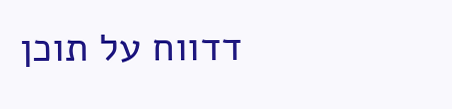דדווח על תוכן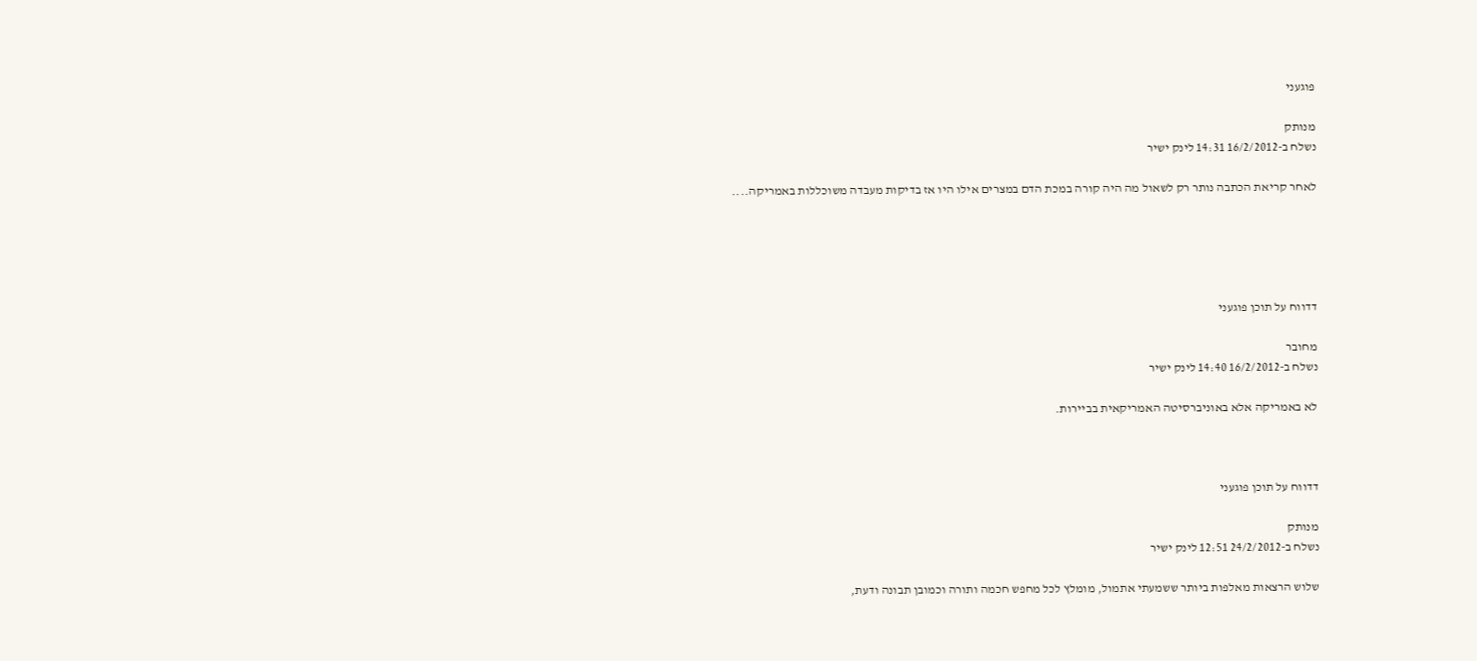פוגעני

מנותק
נשלח ב-16/2/2012 14:31 לינק ישיר

לאחר קריאת הכתבה נותר רק לשאול מה היה קורה במכת הדם במצרים אילו היו אז בדיקות מעבדה משוכללות באמריקה....





דדווח על תוכן פוגעני

מחובר
נשלח ב-16/2/2012 14:40 לינק ישיר

לא באמריקה אלא באוניברסיטה האמריקאית בביירות.



דדווח על תוכן פוגעני

מנותק
נשלח ב-24/2/2012 12:51 לינק ישיר

שלוש הרצאות מאלפות ביותר ששמעתי אתמול, מומלץ לכל מחפש חכמה ותורה וכמובן תבונה ודעת,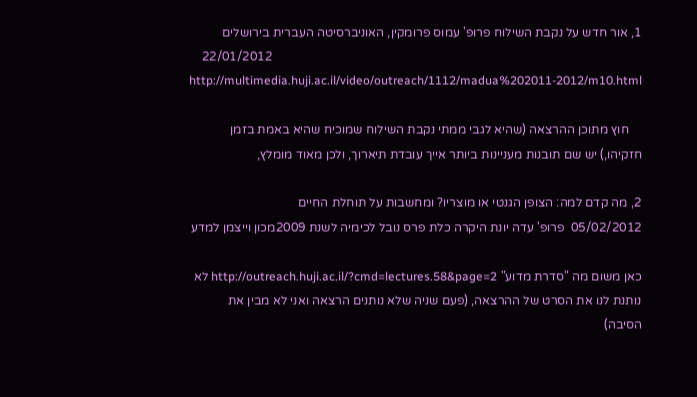1, אור חדש על נקבת השילוח פרופ' עמוס פרומקין, האוניברסיטה העברית בירושלים
    22/01/2012   http://multimedia.huji.ac.il/video/outreach/1112/madua%202011-2012/m10.html

    חוץ מתוכן ההרצאה (שהיא לגבי ממתי נקבת השילוח שמוכיח שהיא באמת בזמן חזקיהו,) יש שם תובנות מעניינות ביותר אייך עובדת תיארוך, ולכן מאוד מומלץ,

2, מה קדם למה: הצופן הגנטי או מוצריו? ומחשבות על תוחלת החיים
05/02/2012  פרופ' עדה יונת היקרה כלת פרס נובל לכימיה לשנת 2009מכון וייצמן למדע

כאן משום מה "סדרת מדוע" http://outreach.huji.ac.il/?cmd=lectures.58&page=2 לא נותנת לנו את הסרט של ההרצאה, (פעם שניה שלא נותנים הרצאה ואני לא מבין את הסיבה)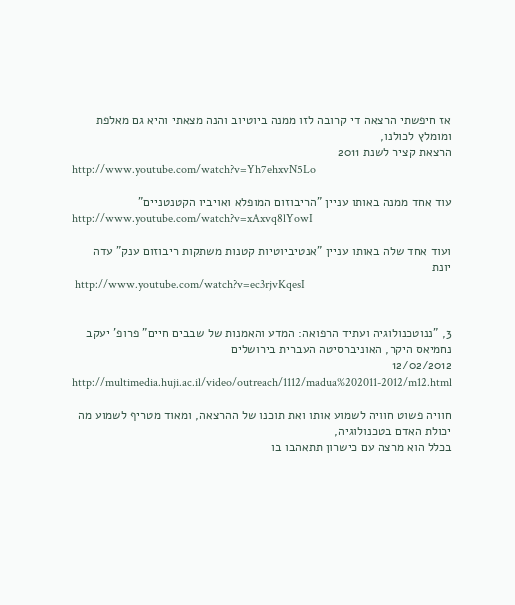אז חיפשתי הרצאה די קרובה לזו ממנה ביוטיוב והנה מצאתי והיא גם מאלפת ומומלץ לכולנו,
הרצאת קציר לשנת 2011
http://www.youtube.com/watch?v=Yh7ehxvN5Lo

עוד אחד ממנה באותו עניין "הריבוזום המופלא ואויביו הקטנטניים"
http://www.youtube.com/watch?v=xAxvq8lYowI

ועוד אחד שלה באותו עניין "אנטיביוטיות קטנות משתקות ריבוזום ענק" עדה יונת
 http://www.youtube.com/watch?v=ec3rjvKqesI


3, "ננוטכנולוגיה ועתיד הרפואה: המדע והאמנות של שבבים חיים" פרופ' יעקב נחמיאס היקר, האוניברסיטה העברית בירושלים
12/02/2012
http://multimedia.huji.ac.il/video/outreach/1112/madua%202011-2012/m12.html

חוויה פשוט חוויה לשמוע אותו ואת תוכנו של ההרצאה, ומאוד מטריף לשמוע מה יכולת האדם בטכנולוגיה,
בכלל הוא מרצה עם כישרון תתאהבו בו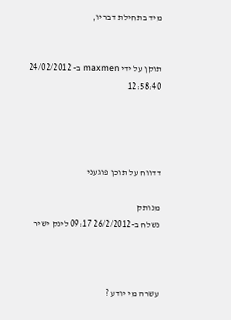מיד בתחילת דבריו,


תוקן על ידי maxmen ב- 24/02/2012 12:58:40




דדווח על תוכן פוגעני

מנותק
נשלח ב-26/2/2012 09:17 לינק ישיר



עשרה מי יודע ?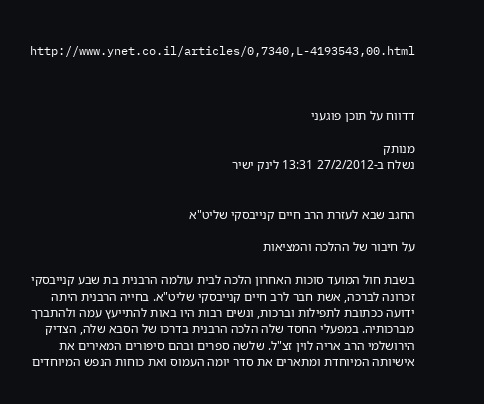http://www.ynet.co.il/articles/0,7340,L-4193543,00.html



דדווח על תוכן פוגעני

מנותק
נשלח ב-27/2/2012 13:31 לינק ישיר


החגב שבא לעזרת הרב חיים קנייבסקי שליט"א

על חיבור של ההלכה והמציאות

בשבת חול המועד סוכות האחרון הלכה לבית עולמה הרבנית בת שבע קנייבסקי זכרונה לברכה, אשת חבר לרב חיים קנייבסקי שליט"א. בחייה הרבנית היתה ידועה ככתובת לתפילות וברכות, ונשים רבות היו באות להתייעץ עמה ולהתברך מברכותיה. במפעלי החסד שלה הלכה הרבנית בדרכו של הסבא שלה, הצדיק הירושלמי הרב אריה לוין זצ"ל. שלשה ספרים ובהם סיפורים המאירים את אישיותה המיוחדת ומתארים את סדר יומה העמוס ואת כוחות הנפש המיוחדים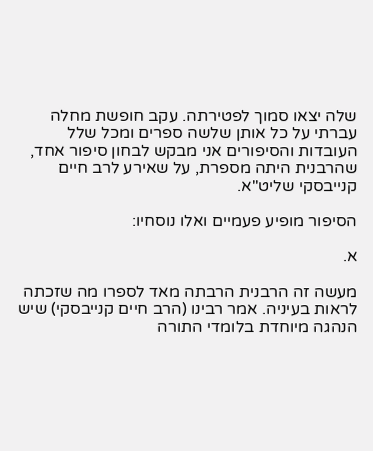שלה יצאו סמוך לפטירתה. עקב חופשת מחלה עברתי על כל אותן שלשה ספרים ומכל שלל העובדות והסיפורים אני מבקש לבחון סיפור אחד, שהרבנית היתה מספרת, על שאירע לרב חיים קנייבסקי שליט"א.

הסיפור מופיע פעמיים ואלו נוסחיו:

א.

מעשה זה הרבנית הרבתה מאד לספרו מה שזכתה לראות בעיניה. אמר רבינו (הרב חיים קנייבסקי) שיש הנהגה מיוחדת בלומדי התורה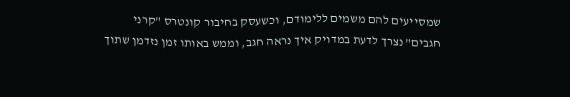שמסייעים להם משמים ללימודם, וכשעסק בחיבור קונטרס "קרני חגבים" נצרך לדעת במדויק איך נראה חגב, וממש באותו זמן נזדמן שתוך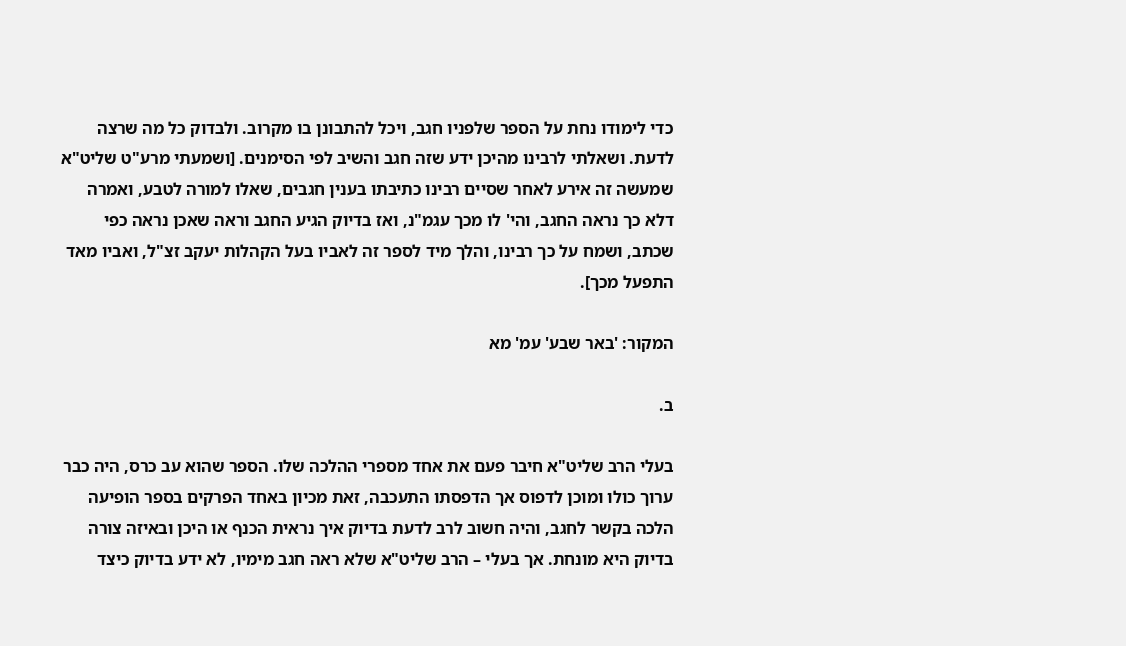כדי לימודו נחת על הספר שלפניו חגב, ויכל להתבונן בו מקרוב. ולבדוק כל מה שרצה לדעת. ושאלתי לרבינו מהיכן ידע שזה חגב והשיב לפי הסימנים. [ושמעתי מרע"ט שליט"א שמעשה זה אירע לאחר שסיים רבינו כתיבתו בענין חגבים, שאלו למורה לטבע, ואמרה דלא כך נראה החגב, והי' לו מכך עגמ"נ, ואז בדיוק הגיע החגב וראה שאכן נראה כפי שכתב, ושמח על כך רבינו, והלך מיד לספר זה לאביו בעל הקהלות יעקב זצ"ל, ואביו מאד התפעל מכך].

המקור: 'באר שבע' עמ' מא

ב.

בעלי הרב שליט"א חיבר פעם את אחד מספרי ההלכה שלו. הספר שהוא עב כרס, היה כבר ערוך כולו ומוכן לדפוס אך הדפסתו התעכבה, זאת מכיון באחד הפרקים בספר הופיעה הלכה בקשר לחגב, והיה חשוב לרב לדעת בדיוק איך נראית הכנף או היכן ובאיזה צורה בדיוק היא מונחת. אך בעלי – הרב שליט"א שלא ראה חגב מימיו, לא ידע בדיוק כיצד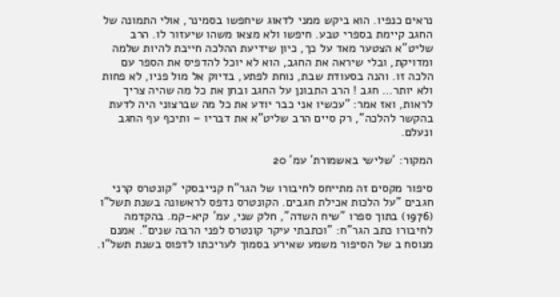נראים כנפיו. הוא ביקש ממני לדאוג שיחפשו בסמינר, אולי התמונה של החגב קיימת בספרי טבע. חיפשו ולא מצאו משהו שיעזור לו. הרב שליט"א הצטער מאד על כך, כיון שידיעת ההלכה חייבת להיות שלמה ומדויקת, ובלי שיראה את החגב, הוא לא יוכל להדפיס את הספר עם הלכה זו. והנה בסעודת שבת, נוחת לפתע, בדיוק אל מול פניו, לא פחות ולא יותר… חגב ! הרב התבונן על החגב ובחן את כל מה שהיה צריך לראות, ואז אמר: "עכשיו אני כבר יודע את כל מה שברצוני היה לדעת בהקשר להלכה", רק סיים הרב שליט"א את דבריו – ותיכף עף החגב ונעלם.

המקור: 'שלישי באשמורת' עמ' 20

סיפור מקסים זה מתייחס לחיבורו של הגר"ח קנייבסקי "קונטרס קרני חגבים "על הלכות אכילת חגבים. הקונטרס נדפס לראשונה בשנת תשל"ו (1976) בתוך ספרו "שיח השדה", חלק שני, עמ' קיא-קמ. בהקדמה לחיבורו כתב הגר"ח: "וכתבתי עיקר קונטרס לפני הרבה שנים". אמנם מנוסח ב של הסיפור משמע שאירע בסמוך לעריכתו לדפוס בשנת תשל"ו.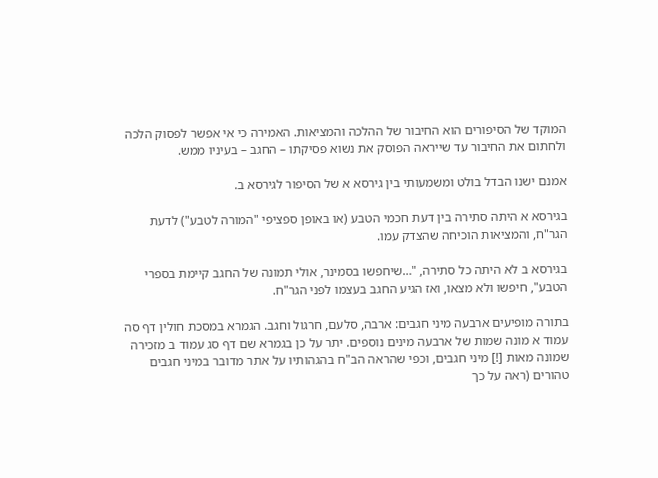המוקד של הסיפורים הוא החיבור של ההלכה והמציאות. האמירה כי אי אפשר לפסוק הלכה ולחתום את החיבור עד שייראה הפוסק את נשוא פסיקתו – החגב – בעיניו ממש.

אמנם ישנו הבדל בולט ומשמעותי בין גירסא א של הסיפור לגירסא ב.

בגירסא א היתה סתירה בין דעת חכמי הטבע (או באופן ספציפי "המורה לטבע") לדעת הגר"ח, והמציאות הוכיחה שהצדק עמו.

בגירסא ב לא היתה כל סתירה, "…שיחפשו בסמינר, אולי תמונה של החגב קיימת בספרי הטבע", חיפשו ולא מצאו, ואז הגיע החגב בעצמו לפני הגר"ח.

בתורה מופיעים ארבעה מיני חגבים: ארבה, סלעם, חרגול וחגב. הגמרא במסכת חולין דף סה עמוד א מונה שמות של ארבעה מינים נוספים. יתר על כן בגמרא שם דף סג עמוד ב מזכירה שמונה מאות [!] מיני חגבים, וכפי שהראה הב"ח בהגהותיו על אתר מדובר במיני חגבים טהורים (ראה על כך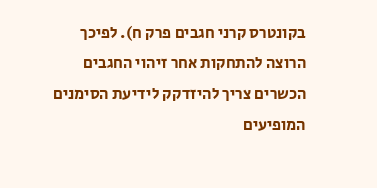בקונטרס קרני חגבים פרק ח). לפיכך הרוצה להתחקות אחר זיהוי החגבים הכשרים צריך להיזדקק לידיעת הסימנים המופיעים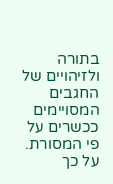בתורה ולזיהויים של החגבים המסויימים ככשרים על פי המסורת. על כך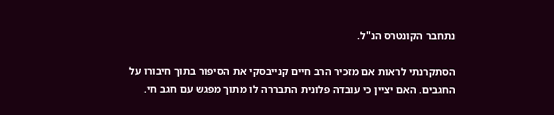נתחבר הקונטרס הנ"ל.

הסתקרנתי לראות אם מזכיר הרב חיים קנייבסקי את הסיפור בתוך חיבורו על החגבים. האם יציין כי עובדה פלונית התבררה לו מתוך מפגש עם חגב חי.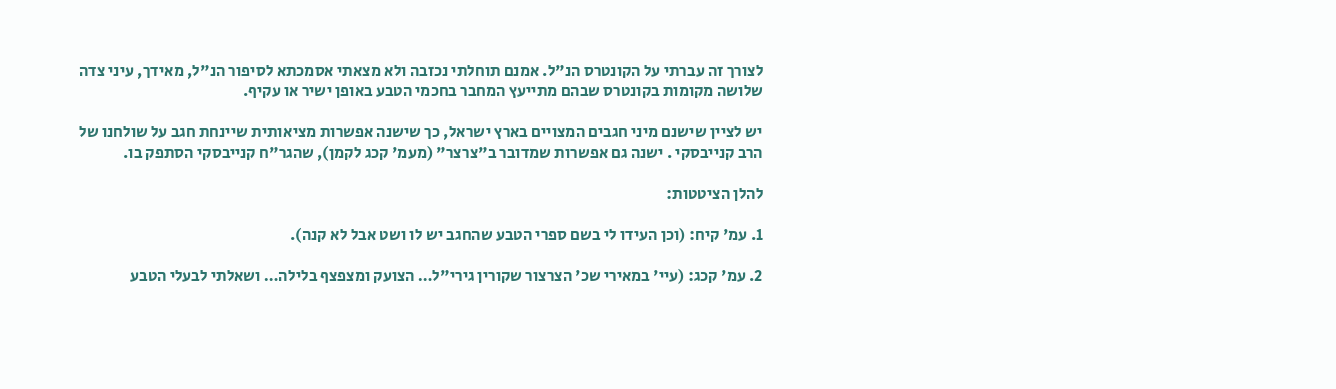לצורך זה עברתי על הקונטרס הנ"ל. אמנם תוחלתי נכזבה ולא מצאתי אסמכתא לסיפור הנ"ל, מאידך, עיני צדה שלושה מקומות בקונטרס שבהם מתייעץ המחבר בחכמי הטבע באופן ישיר או עקיף.

יש לציין שישנם מיני חגבים המצויים בארץ ישראל, כך שישנה אפשרות מציאותית שיינחת חגב על שולחנו של הרב קנייבסקי . ישנה גם אפשרות שמדובר ב"צרצר" (מעמ' קכג לקמן), שהגר"ח קנייבסקי הסתפק בו.

להלן הציטטות:

1. עמ' קיח: (וכן העידו לי בשם ספרי הטבע שהחגב יש לו ושט אבל לא קנה).

2. עמ' קכג: (עיי' במאירי שכ' הצרצור שקורין גירי"ל… הצועק ומצפצף בלילה… ושאלתי לבעלי הטבע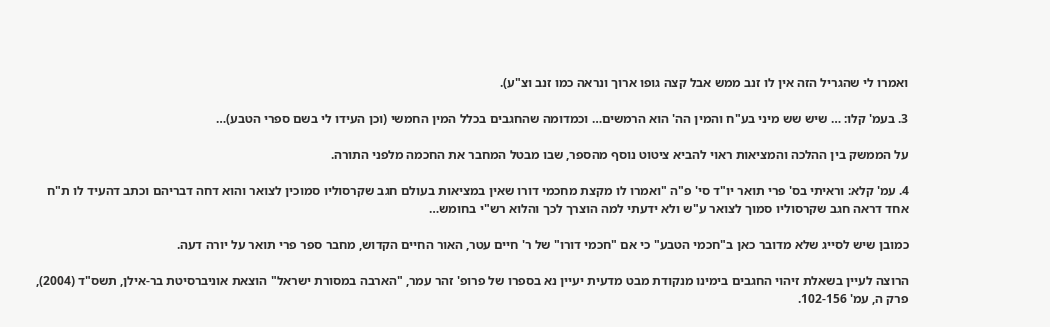ואמרו לי שהגריל הזה אין לו זנב ממש אבל קצה גופו ארוך ונראה כמו זנב וצ"ע).

3. בעמ' קלו: … שיש שש מיני בע"ח והמין הה' הוא הרמשים… וכמדומה שהחגבים בכלל המין החמשי (וכן העידו לי בשם ספרי הטבע)…

על הממשק בין ההלכה והמציאות ראוי להביא ציטוט נוסף מהספר, שבו מבטל המחבר את החכמה מלפני התורה.

4. עמ' קלא: וראיתי בס' פרי תואר יו"ד סי' פ"ה "ואמרו לו מקצת מחכמי דורו שאין במציאות בעולם חגב שקרסוליו סמוכין לצואר והוא דחה דבריהם וכתב דהעיד לו ת"ח אחד דראה חגב שקרסוליו סמוך לצואר ע"ש ולא ידעתי למה הוצרך לכך והלוא רש"י בחומש…

כמובן שיש לסייג שלא מדובר כאן ב"חכמי הטבע" כי אם "חכמי דורו" של ר' חיים עטר, האור החיים הקדוש, מחבר ספר פרי תואר על יורה דעה.

הרוצה לעיין בשאלת זיהוי החגבים בימינו מנקודת מבט מדעית יעיין נא בספרו של פרופ' זהר עמר, "הארבה במסורת ישראל" הוצאת אוניברסיטת בר-אילן, תשס"ד (2004), פרק ה, עמ' 102-156.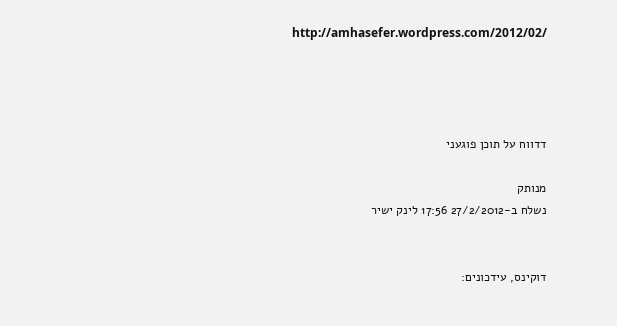http://amhasefer.wordpress.com/2012/02/




דדווח על תוכן פוגעני

מנותק
נשלח ב-27/2/2012 17:56 לינק ישיר


דוקינס, עידכונים: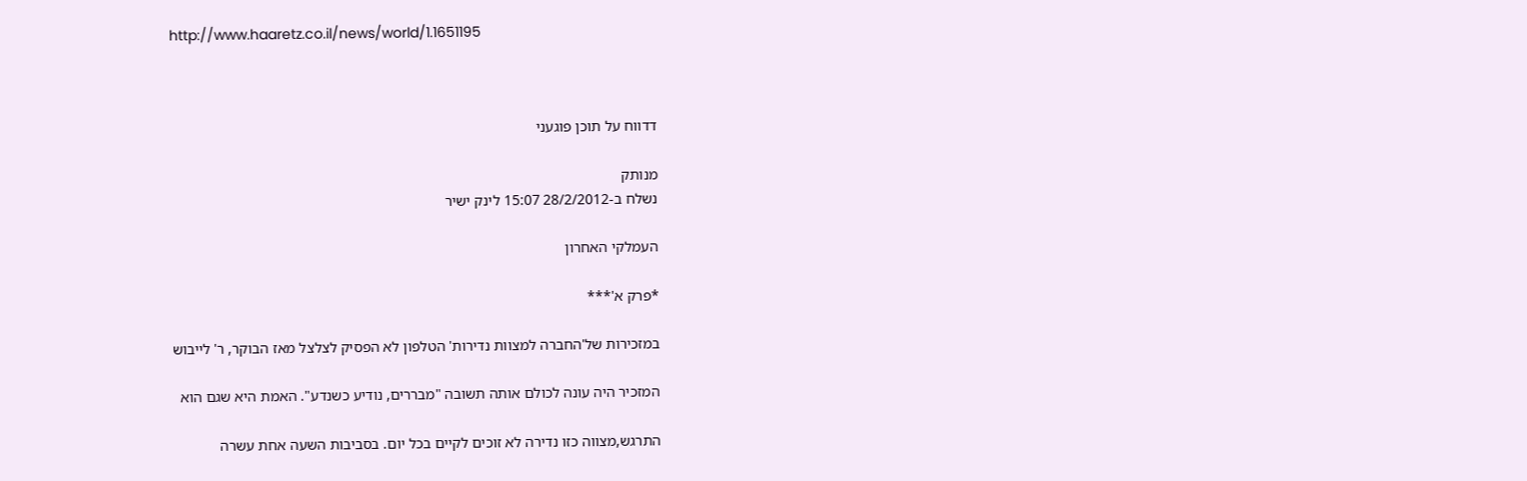http://www.haaretz.co.il/news/world/1.1651195



דדווח על תוכן פוגעני

מנותק
נשלח ב-28/2/2012 15:07 לינק ישיר

העמלקי האחרון

*פרק א'***

במזכירות של'החברה למצוות נדירות' הטלפון לא הפסיק לצלצל מאז הבוקר, ר' לייבוש

המזכיר היה עונה לכולם אותה תשובה "מבררים, נודיע כשנדע". האמת היא שגם הוא

התרגש,מצווה כזו נדירה לא זוכים לקיים בכל יום. בסביבות השעה אחת עשרה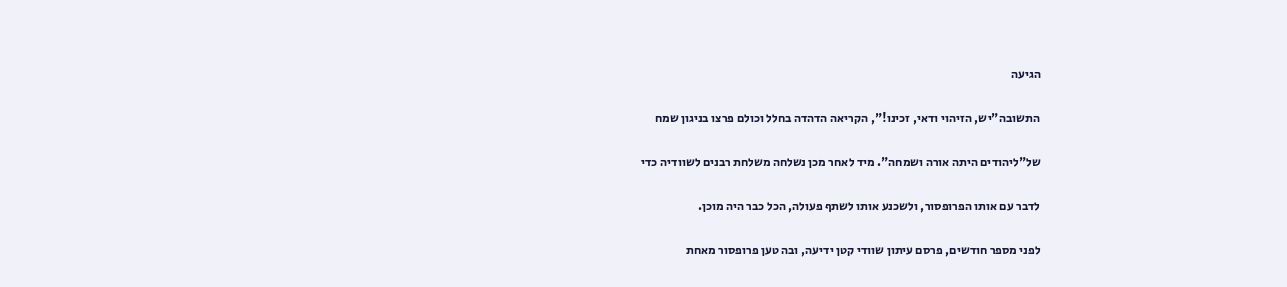הגיעה

התשובה"יש, הזיהוי ודאי, זכינו!", הקריאה הדהדה בחלל וכולם פרצו בניגון שמח

של"ליהודים היתה אורה ושמחה". מיד לאחר מכן נשלחה משלחת רבנים לשוודיה כדי

לדבר עם אותו הפרופסור, ולשכנע אותו לשתף פעולה, הכל כבר היה מוכן.

לפני מספר חודשים, פרסם עיתון שוודי קטן ידיעה, ובה טען פרופסור מאחת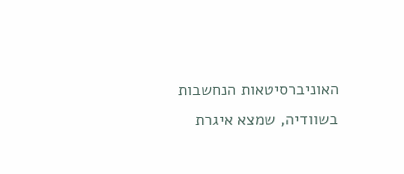האוניברסיטאות הנחשבות בשוודיה, שמצא איגרת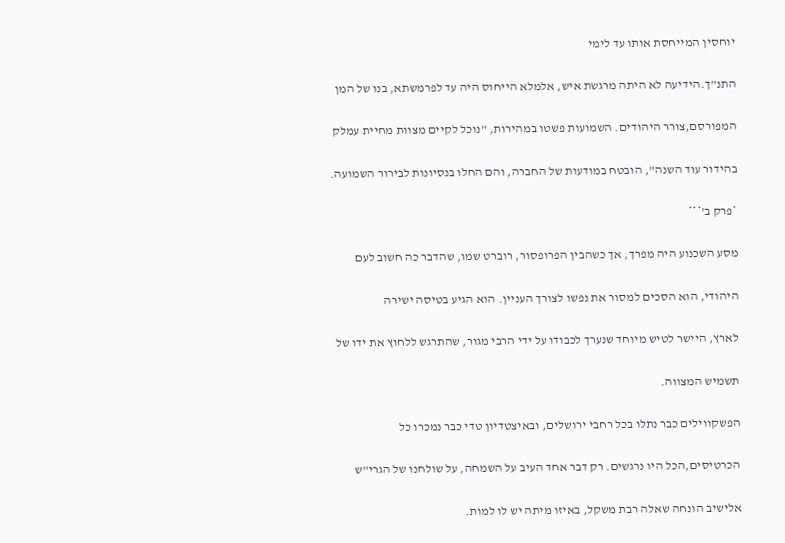יוחסין המייחסת אותו עד לימי

התנ"ך.הידיעה לא היתה מרגשת איש, אלמלא הייחוס היה עד לפרמשתא, בנו של המן

המפורסם,צורר היהודים. השמועות פשטו במהירות, "נוכל לקיים מצוות מחיית עמלק

בהידור עוד השנה", הובטח במודעות של החברה, והם החלו בנסיונות לבירור השמועה.

*פרק ב'***

מסע השכנוע היה מפרך, אך כשהבין הפרופסור, רוברט שמו, שהדבר כה חשוב לעם

היהודי, הוא הסכים למסור את נפשו לצורך העניין. הוא הגיע בטיסה ישירה

לארץ, היישר לטיש מיוחד שנערך לכבודו על ידי הרבי מגור, שהתרגש ללחוץ את ידו של

תשמיש המצווה.

הפשקווילים כבר נתלו בכל רחבי ירושלים, ובאיצטדיון טדי כבר נמכרו כל

הכרטיסים,הכל היו נרגשים. רק דבר אחד העיב על השמחה, על שולחנו של הגרי"ש

אלישיב הונחה שאלה רבת משקל, באיזו מיתה יש לו למות.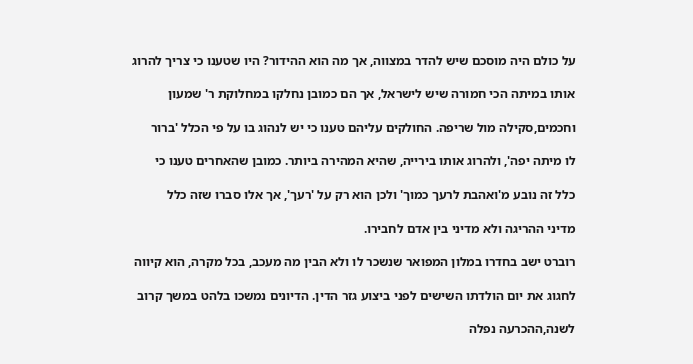על כולם היה מוסכם שיש להדר במצווה, אך מה הוא ההידור? היו שטענו כי צריך להרוג

אותו במיתה הכי חמורה שיש לישראל, אך הם כמובן נחלקו במחלוקת ר' שמעון

וחכמים,סקילה מול שריפה. החולקים עליהם טענו כי יש לנהוג בו על פי הכלל 'ברור

לו מיתה יפה', ולהרוג אותו בירייה, שהיא המהירה ביותר. כמובן שהאחרים טענו כי

כלל זה נובע מ'ואהבת לרעך כמוך' ולכן הוא רק על 'רעך', אך אלו סברו שזה כלל

מדיני ההריגה ולא מדיני בין אדם לחבירו.

רוברט ישב בחדרו במלון המפואר שנשכר לו ולא הבין מה מעכב, בכל מקרה, הוא קיווה

לחגוג את יום הולדתו השישים לפני ביצוע גזר הדין. הדיונים נמשכו בלהט במשך קרוב

לשנה,ההכרעה נפלה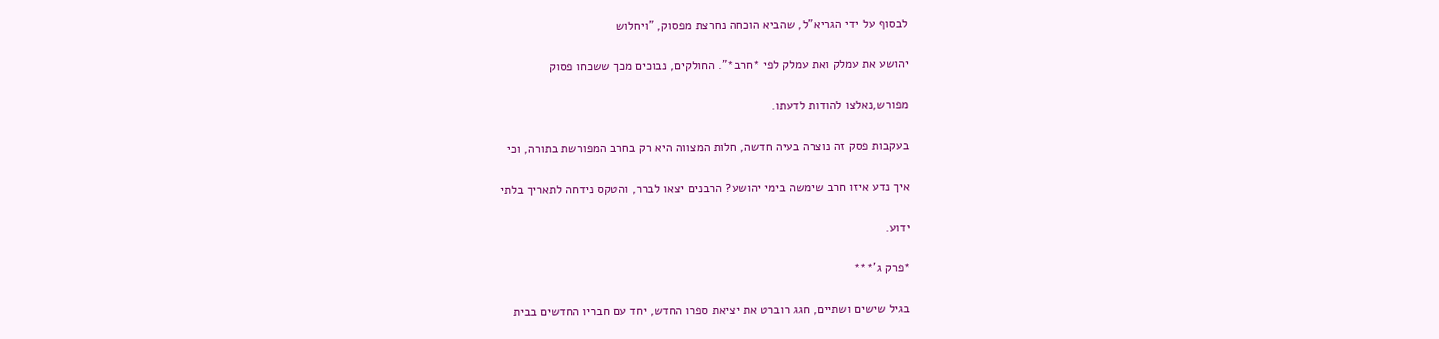לבסוף על ידי הגריא"ל, שהביא הוכחה נחרצת מפסוק, "ויחלוש

יהושע את עמלק ואת עמלק לפי *חרב*". החולקים, נבוכים מכך ששכחו פסוק

מפורש,נאלצו להודות לדעתו.

בעקבות פסק זה נוצרה בעיה חדשה, חלות המצווה היא רק בחרב המפורשת בתורה, וכי

איך נדע איזו חרב שימשה בימי יהושע? הרבנים יצאו לברר, והטקס נידחה לתאריך בלתי

ידוע.

*פרק ג'***

בגיל שישים ושתיים, חגג רוברט את יציאת ספרו החדש, יחד עם חבריו החדשים בבית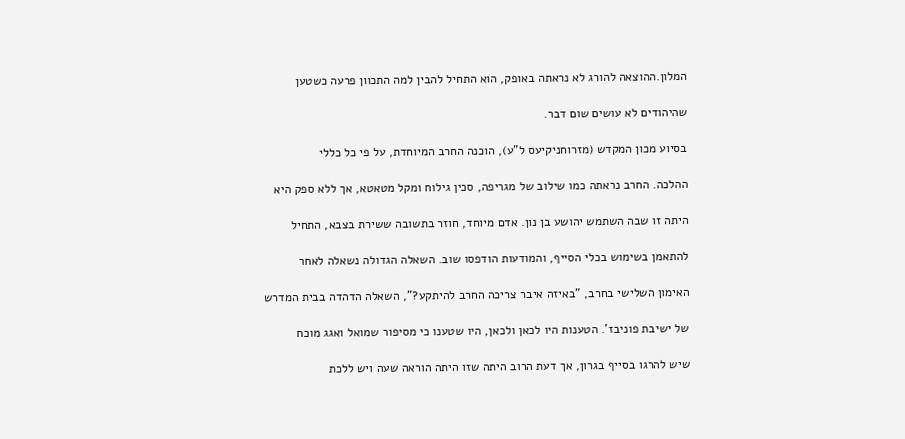המלון.ההוצאה להורג לא נראתה באופק, הוא התחיל להבין למה התכוון פרעה כשטען

שהיהודים לא עושים שום דבר.

בסיוע מכון המקדש (מזרוחניקיעס ל"ע), הוכנה החרב המיוחדת, על פי כל כללי

ההלכה. החרב נראתה כמו שילוב של מגריפה, סכין גילוח ומקל מטאטא, אך ללא ספק היא

היתה זו שבה השתמש יהושע בן נון. אדם מיוחד, חוזר בתשובה ששירת בצבא, התחיל

להתאמן בשימוש בכלי הסייף, והמודעות הודפסו שוב. השאלה הגדולה נשאלה לאחר

האימון השלישי בחרב, "באיזה איבר צריכה החרב להיתקע?", השאלה הדהדה בבית המדרש

של ישיבת פוניבז'. הטענות היו לכאן ולכאן, היו שטענו כי מסיפור שמואל ואגג מוכח

שיש להרגו בסייף בגרון, אך דעת הרוב היתה שזו היתה הוראה שעה ויש ללכת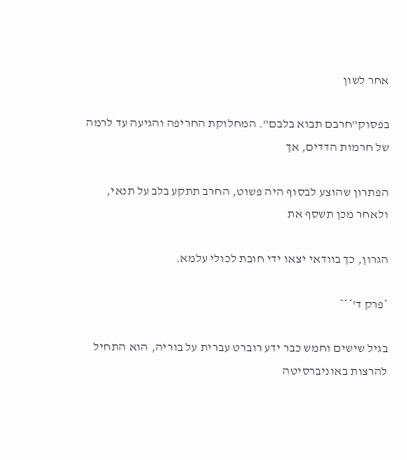אחר לשון

בפסוק"חרבם תבוא בלבם". המחלוקת החריפה והגיעה עד לרמה של חרמות הדדים, אך

הפתרון שהוצע לבסוף היה פשוט, החרב תתקע בלב על תנאי, ולאחר מכן תשסף את

הגרון, כך בוודאי יצאו ידי חובת לכולי עלמא.

*פרק ד'***

בגיל שישים וחמש כבר ידע רוברט עברית על בוריה, הוא התחיל להרצות באוניברסיטה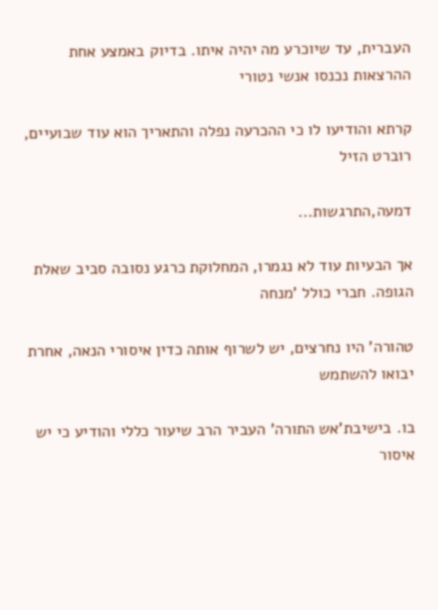העברית, עד שיוכרע מה יהיה איתו. בדיוק באמצע אחת ההרצאות נכנסו אנשי נטורי

קרתא והודיעו לו כי ההכרעה נפלה והתאריך הוא עוד שבועיים, רוברט הזיל

דמעה,התרגשות...

אך הבעיות עוד לא נגמרו, המחלוקת כרגע נסובה סביב שאלת הגופה. חברי כולל 'מנחה

טהורה' היו נחרצים, יש לשרוף אותה כדין איסורי הנאה, אחרת יבואו להשתמש

בו. בישיבת'אש התורה' העביר הרב שיעור כללי והודיע כי יש איסור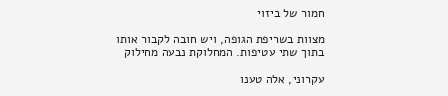חמור של ביזוי

מצוות בשריפת הגופה, ויש חובה לקבור אותו בתוך שתי עטיפות. המחלוקת נבעה מחילוק

עקרוני, אלה טענו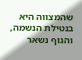שהמצווה היא בנטילת הנשמה, והגוף נשאר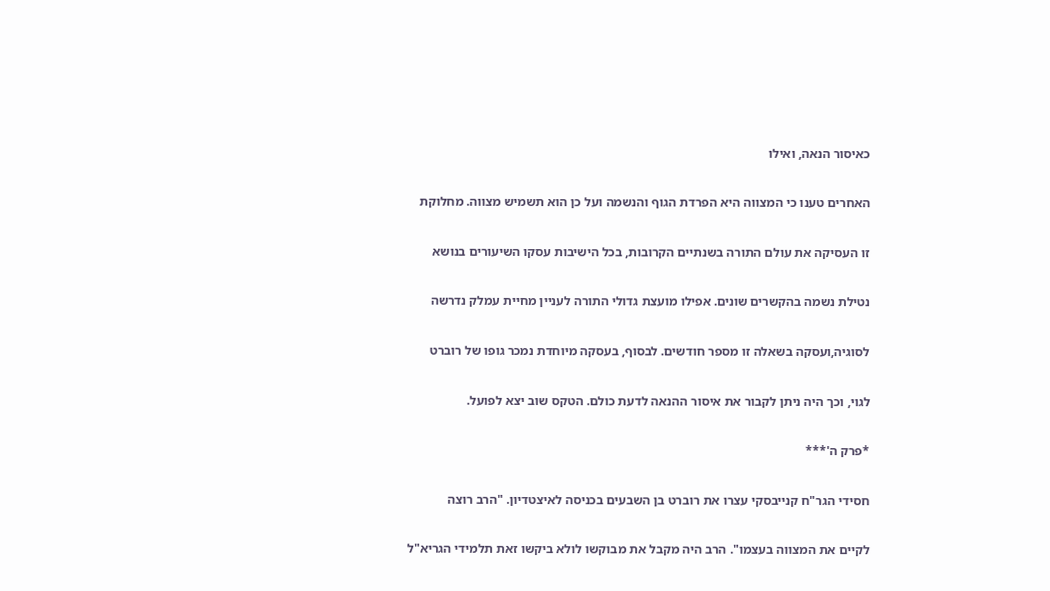כאיסור הנאה, ואילו

האחרים טענו כי המצווה היא הפרדת הגוף והנשמה ועל כן הוא תשמיש מצווה. מחלוקת

זו העסיקה את עולם התורה בשנתיים הקרובות, בכל הישיבות עסקו השיעורים בנושא

נטילת נשמה בהקשרים שונים. אפילו מועצת גדולי התורה לעניין מחיית עמלק נדרשה

לסוגיה,ועסקה בשאלה זו מספר חודשים. לבסוף, בעסקה מיוחדת נמכר גופו של רוברט

לגוי, וכך היה ניתן לקבור את איסור ההנאה לדעת כולם. הטקס שוב יצא לפועל.

*פרק ה'***

חסידי הגר"ח קנייבסקי עצרו את רוברט בן השבעים בכניסה לאיצטדיון. "הרב רוצה

לקיים את המצווה בעצמו". הרב היה מקבל את מבוקשו לולא ביקשו זאת תלמידי הגריא"ל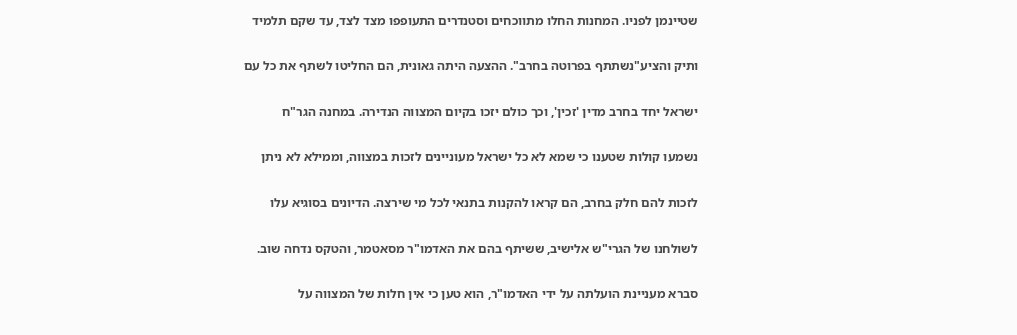שטיינמן לפניו. המחנות החלו מתווכחים וסטנדרים התעופפו מצד לצד, עד שקם תלמיד

ותיק והציע"נשתתף בפרוטה בחרב". ההצעה היתה גאונית, הם החליטו לשתף את כל עם

ישראל יחד בחרב מדין 'זכין', וכך כולם יזכו בקיום המצווה הנדירה. במחנה הגר"ח

נשמעו קולות שטענו כי שמא לא כל ישראל מעוניינים לזכות במצווה, וממילא לא ניתן

לזכות להם חלק בחרב, הם קראו להקנות בתנאי לכל מי שירצה. הדיונים בסוגיא עלו

לשולחנו של הגרי"ש אלישיב, ששיתף בהם את האדמו"ר מסאטמר, והטקס נדחה שוב.

סברא מעניינת הועלתה על ידי האדמו"ר, הוא טען כי אין חלות של המצווה על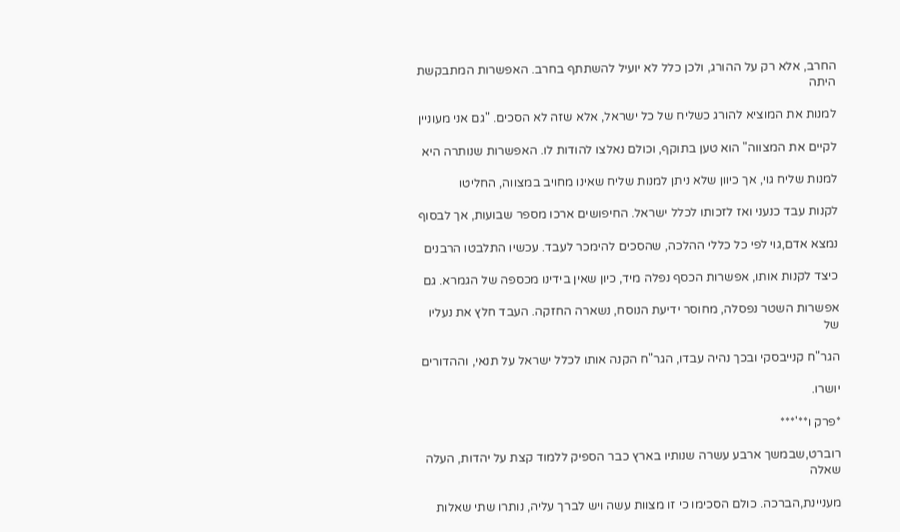החרב, אלא רק על ההורג, ולכן כלל לא יועיל להשתתף בחרב. האפשרות המתבקשת היתה

למנות את המוציא להורג כשליח של כל ישראל, אלא שזה לא הסכים. "גם אני מעוניין

לקיים את המצווה" הוא טען בתוקף, וכולם נאלצו להודות לו. האפשרות שנותרה היא

למנות שליח גוי, אך כיוון שלא ניתן למנות שליח שאינו מחויב במצווה, החליטו

לקנות עבד כנעני ואז לזכותו לכלל ישראל. החיפושים ארכו מספר שבועות, אך לבסוף

נמצא אדם,גוי לפי כל כללי ההלכה, שהסכים להימכר לעבד. עכשיו התלבטו הרבנים

כיצד לקנות אותו, אפשרות הכסף נפלה מיד, כיון שאין בידינו מכספה של הגמרא. גם

אפשרות השטר נפסלה, מחוסר ידיעת הנוסח, נשארה החזקה. העבד חלץ את נעליו של

הגר"ח קנייבסקי ובכך נהיה עבדו, הגר"ח הקנה אותו לכלל ישראל על תנאי, וההדורים

יושרו.

*פרק ו**'***

רוברט,שבמשך ארבע עשרה שנותיו בארץ כבר הספיק ללמוד קצת על יהדות, העלה שאלה

מעניינת,הברכה. כולם הסכימו כי זו מצוות עשה ויש לברך עליה, נותרו שתי שאלות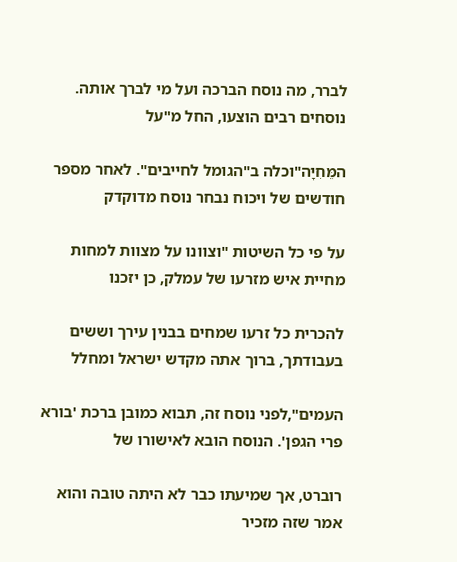לברר, מה נוסח הברכה ועל מי לברך אותה. נוסחים רבים הוצעו, החל מ"על

המֵּחִיָה"וכלה ב"הגומל לחייבים". לאחר מספר חודשים של ויכוח נבחר נוסח מדוקדק

על פי כל השיטות "וצוונו על מצוות למחות מחיית איש מזרעו של עמלק, כן יזכנו

להכרית כל זרעו שמחים בבנין עירך וששים בעבודתך, ברוך אתה מקדש ישראל ומחלל

העמים",לפני נוסח זה, תבוא כמובן ברכת 'בורא פרי הגפן'. הנוסח הובא לאישורו של

רוברט, אך שמיעתו כבר לא היתה טובה והוא אמר שזה מזכיר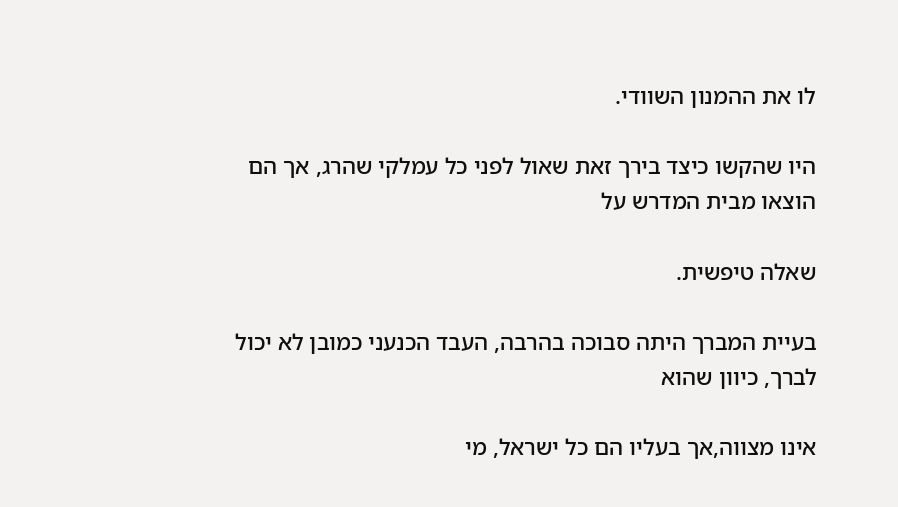לו את ההמנון השוודי.

היו שהקשו כיצד בירך זאת שאול לפני כל עמלקי שהרג, אך הם הוצאו מבית המדרש על

שאלה טיפשית.

בעיית המברך היתה סבוכה בהרבה, העבד הכנעני כמובן לא יכול לברך, כיוון שהוא

אינו מצווה,אך בעליו הם כל ישראל, מי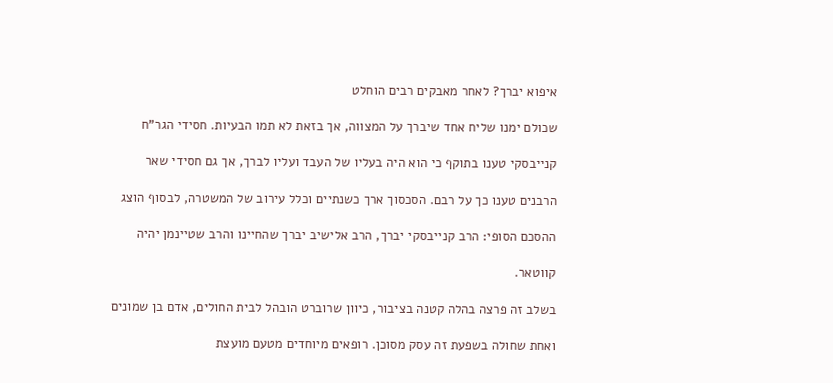איפוא יברך? לאחר מאבקים רבים הוחלט

שכולם ימנו שליח אחד שיברך על המצווה, אך בזאת לא תמו הבעיות. חסידי הגר"ח

קנייבסקי טענו בתוקף כי הוא היה בעליו של העבד ועליו לברך, אך גם חסידי שאר

הרבנים טענו כך על רבם. הסכסוך ארך כשנתיים וכלל עירוב של המשטרה, לבסוף הוצג

ההסכם הסופי: הרב קנייבסקי יברך, הרב אלישיב יברך שהחיינו והרב שטיינמן יהיה

קווטאר.

בשלב זה פרצה בהלה קטנה בציבור, כיוון שרוברט הובהל לבית החולים, אדם בן שמונים

ואחת שחולה בשפעת זה עסק מסוכן. רופאים מיוחדים מטעם מועצת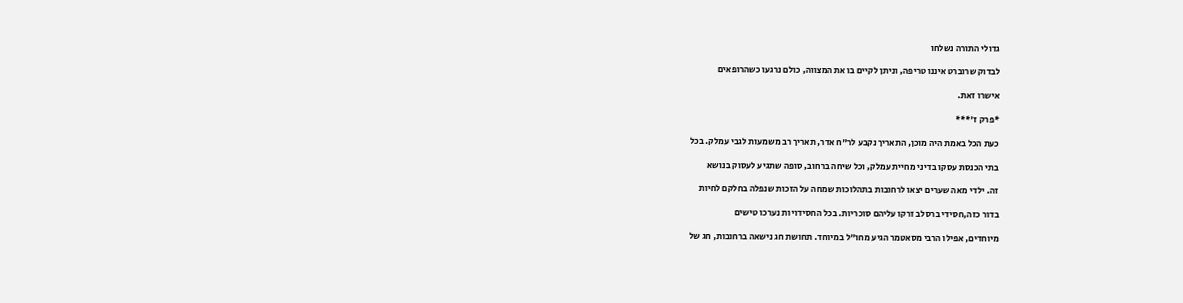גדולי התורה נשלחו

לבדוק שרוברט איננו טריפה, וניתן לקיים בו את המצווה, כולם נרגעו כשהרופאים

אישרו זאת.

*פרק ז'***

כעת הכל באמת היה מוכן, התאריך נקבע לר"ח אדר, תאריך רב משמעות לגבי עמלק. בכל

בתי הכנסת עסקו בדיני מחיית עמלק, וכל שיחה ברחוב, סופה שתגיע לעסוק בנושא

זה. ילדי מאה שערים יצאו לרחובות בתהלוכות שמחה על הזכות שנפלה בחלקם לחיות

בדור כזה,חסידי ברסלב זרקו עליהם סוכריות. בכל החסידויות נערכו טישים

מיוחדים, אפילו הרבי מסאטמר הגיע מחו"ל במיוחד. תחושת חג נישאה ברחובות, חג של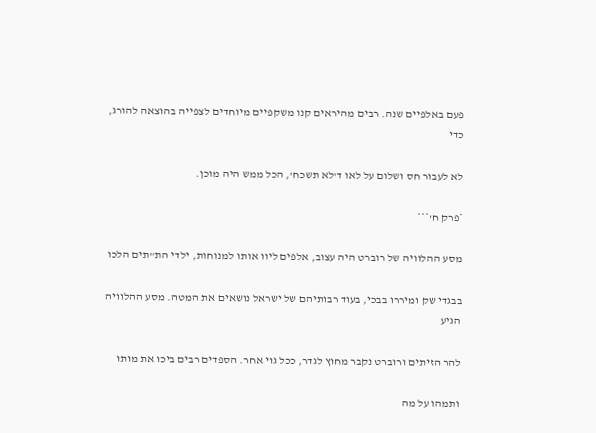פעם באלפיים שנה. רבים מהיראים קנו משקפיים מיוחדים לצפייה בהוצאה להורג, כדי

לא לעבור חס ושלום על לאו ד'לא תשכח', הכל ממש היה מוכן.

*פרק ח'***

מסע ההלוויה של רוברט היה עצוב, אלפים ליוו אותו למנוחות, ילדי הת"תים הלכו

בבגדי שק ומיררו בבכי, בעוד רבותיהם של ישראל נושאים את המטה. מסע ההלוויה הגיע

להר הזיתים ורוברט נקבר מחוץ לגדר, ככל גוי אחר. הספדים רבים ביכו את מותו

ותמהו על מה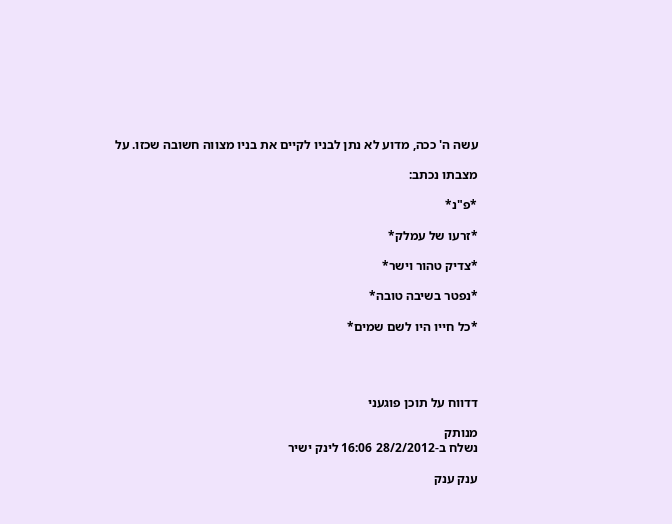עשה ה' ככה, מדוע לא נתן לבניו לקיים את בניו מצווה חשובה שכזו. על

מצבתו נכתב:

*פ"נ*

*זרעו של עמלק*

*צדיק טהור וישר*

*נפטר בשיבה טובה*

*כל חייו היו לשם שמים*




דדווח על תוכן פוגעני

מנותק
נשלח ב-28/2/2012 16:06 לינק ישיר

ענק ענק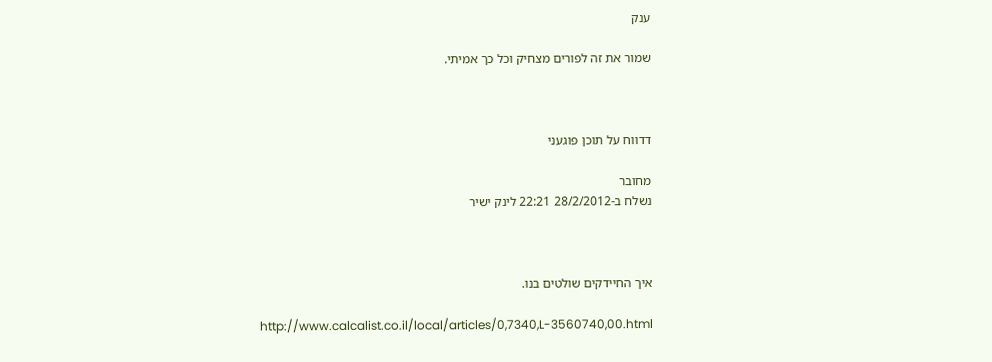ענק

שמור את זה לפורים מצחיק וכל כך אמיתי.



דדווח על תוכן פוגעני

מחובר
נשלח ב-28/2/2012 22:21 לינק ישיר



איך החיידקים שולטים בנו.

http://www.calcalist.co.il/local/articles/0,7340,L-3560740,00.html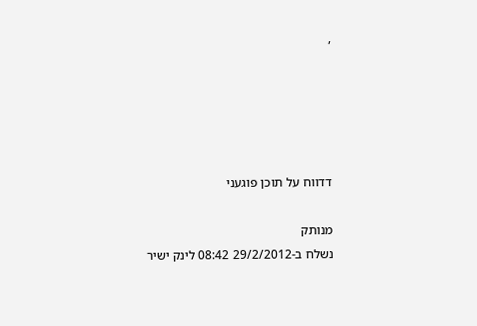,





דדווח על תוכן פוגעני

מנותק
נשלח ב-29/2/2012 08:42 לינק ישיר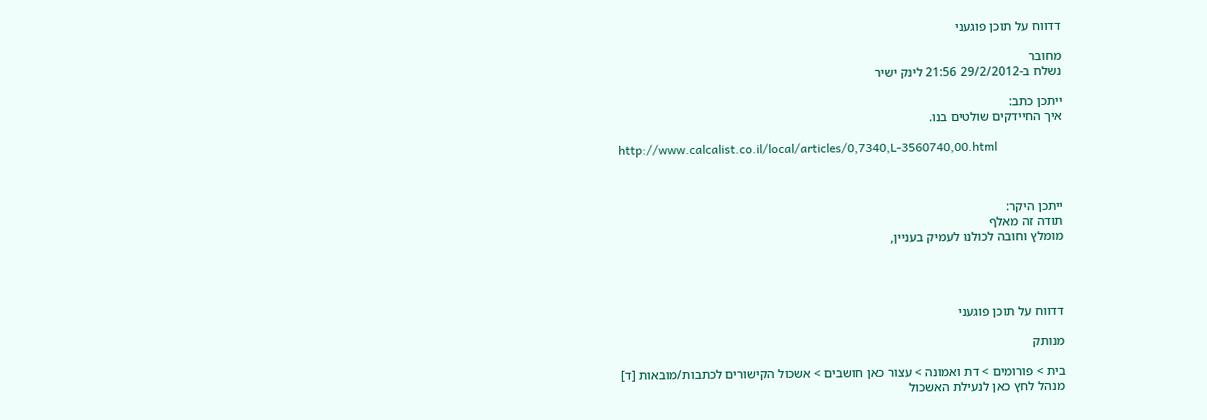דדווח על תוכן פוגעני

מחובר
נשלח ב-29/2/2012 21:56 לינק ישיר

ייתכן כתב:
איך החיידקים שולטים בנו.

http://www.calcalist.co.il/local/articles/0,7340,L-3560740,00.html



ייתכן היקר:
תודה זה מאלף
מומלץ וחובה לכולנו לעמיק בעניין,




דדווח על תוכן פוגעני

מנותק

בית > פורומים > דת ואמונה > עצור כאן חושבים > אשכול הקישורים לכתבות/מובאות [ד]
מנהל לחץ כאן לנעילת האשכול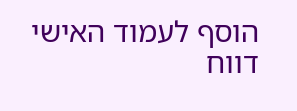הוסף לעמוד האישי  דווח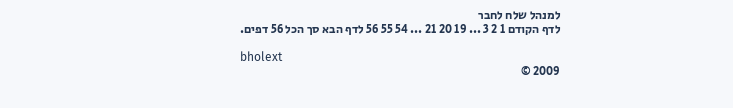למנהל שלח לחבר
לדף הקודם 1 2 3 ... 19 20 21 ... 54 55 56 לדף הבא סך הכל 56 דפים.

bholext
2009 ©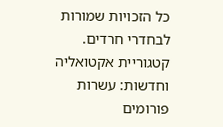כל הזכויות שמורות לבחדרי חרדים. קטגוריית אקטואליה וחדשות: עשרות פורומים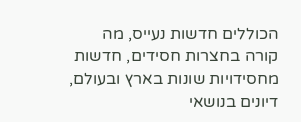הכוללים חדשות נעייס, מה קורה בחצרות חסידים, חדשות מחסידויות שונות בארץ ובעולם, דיונים בנושאי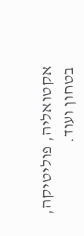אקטואליה, פוליטיקה, בטחון ועוד.